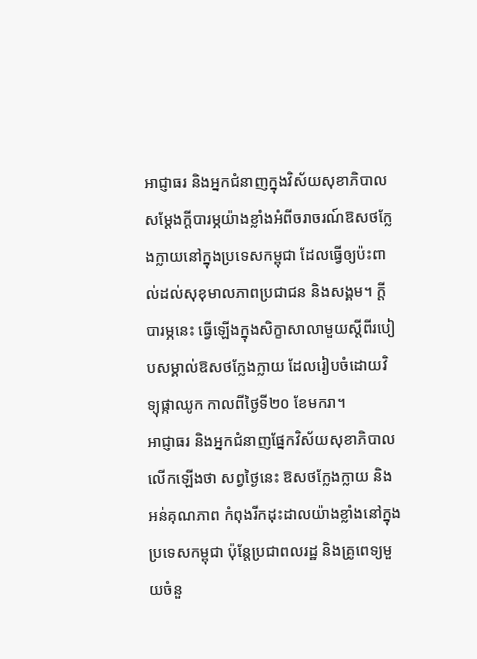អាជ្ញាធរ និងអ្នកជំនាញក្នុងវិស័យសុខាភិបាល សម្ដែងក្តីបារម្ភយ៉ាងខ្លាំងអំពីចរាចរណ៍ឱសថក្លែងក្លាយនៅក្នុងប្រទេសកម្ពុជា ដែលធ្វើឲ្យប៉ះពាល់ដល់សុខុមាលភាពប្រជាជន និងសង្គម។ ក្តីបារម្ភនេះ ធ្វើឡើងក្នុងសិក្ខាសាលាមួយស្ដីពីរបៀបសម្គាល់ឱសថក្លែងក្លាយ ដែលរៀបចំដោយវិទ្យុផ្កាឈូក កាលពីថ្ងៃទី២០ ខែមករា។
អាជ្ញាធរ និងអ្នកជំនាញផ្នែកវិស័យសុខាភិបាល លើកឡើងថា សព្វថ្ងៃនេះ ឱសថក្លែងក្លាយ និងអន់គុណភាព កំពុងរីកដុះដាលយ៉ាងខ្លាំងនៅក្នុងប្រទេសកម្ពុជា ប៉ុន្តែប្រជាពលរដ្ឋ និងគ្រូពេទ្យមួយចំនួ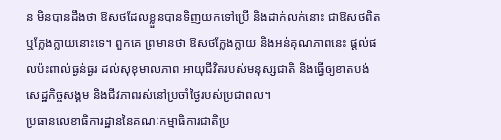ន មិនបានដឹងថា ឱសថដែលខ្លួនបានទិញយកទៅប្រើ និងដាក់លក់នោះ ជាឱសថពិត ឬក្លែងក្លាយនោះទេ។ ពួកគេ ព្រមានថា ឱសថក្លែងក្លាយ និងអន់គុណភាពនេះ ផ្ដល់ផលប៉ះពាល់ធ្ងន់ធ្ងរ ដល់សុខុមាលភាព អាយុជីវិតរបស់មនុស្សជាតិ និងធ្វើឲ្យខាតបង់សេដ្ឋកិច្ចសង្គម និងជីវភាពរស់នៅប្រចាំថ្ងៃរបស់ប្រជាពល។
ប្រធានលេខាធិការដ្ឋាននៃគណៈកម្មាធិការជាតិប្រ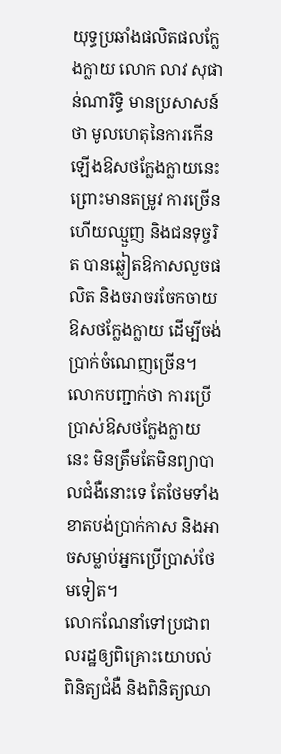យុទ្ធប្រឆាំងផលិតផលក្លែងក្លាយ លោក លាវ សុផាន់ណារិទ្ធិ មានប្រសាសន៍ថា មូលហេតុនៃការកើនឡើងឱសថក្លែងក្លាយនេះ ព្រោះមានតម្រូវ ការច្រើន ហើយឈ្មួញ និងជនទុច្ចរិត បានឆ្លៀតឱកាសលួចផលិត និងចរាចរចែកចាយឱសថក្លែងក្លាយ ដើម្បីចង់ប្រាក់ចំណេញច្រើន។ លោកបញ្ជាក់ថា ការប្រើប្រាស់ឱសថក្លែងក្លាយនេះ មិនត្រឹមតែមិនព្យាបាលជំងឺនោះទេ តែថែមទាំងខាតបង់ប្រាក់កាស និងអាចសម្លាប់អ្នកប្រើប្រាស់ថែមទៀត។
លោកណែនាំទៅប្រជាពលរដ្ឋឲ្យពិគ្រោះយោបល់ ពិនិត្យជំងឺ និងពិនិត្យឈា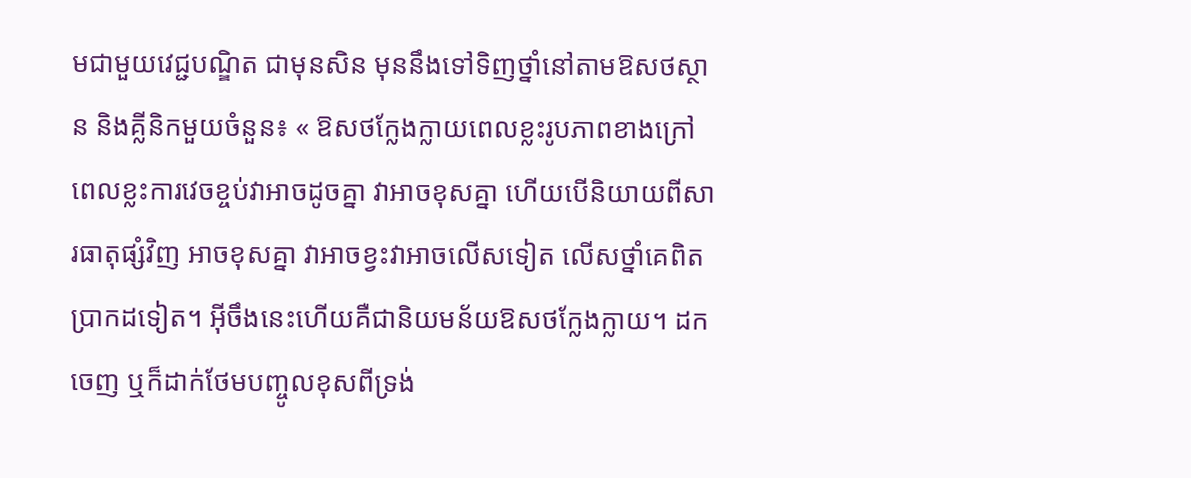មជាមួយវេជ្ជបណ្ឌិត ជាមុនសិន មុននឹងទៅទិញថ្នាំនៅតាមឱសថស្ថាន និងគ្លីនិកមួយចំនួន៖ « ឱសថក្លែងក្លាយពេលខ្លះរូបភាពខាងក្រៅ ពេលខ្លះការវេចខ្ចប់វាអាចដូចគ្នា វាអាចខុសគ្នា ហើយបើនិយាយពីសារធាតុផ្សំវិញ អាចខុសគ្នា វាអាចខ្វះវាអាចលើសទៀត លើសថ្នាំគេពិតប្រាកដទៀត។ អ៊ីចឹងនេះហើយគឺជានិយមន័យឱសថក្លែងក្លាយ។ ដកចេញ ឬក៏ដាក់ថែមបញ្ចូលខុសពីទ្រង់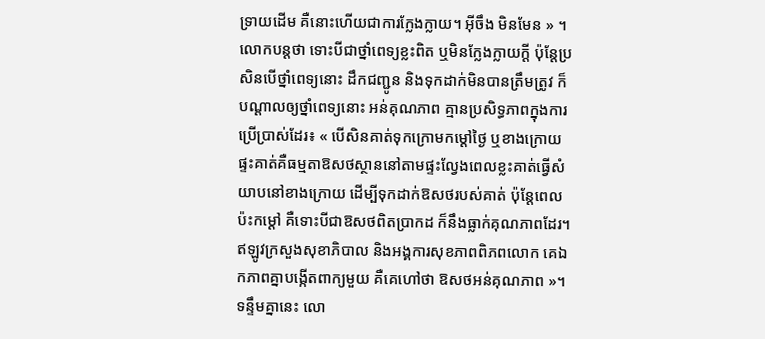ទ្រាយដើម គឺនោះហើយជាការក្លែងក្លាយ។ អ៊ីចឹង មិនមែន » ។
លោកបន្តថា ទោះបីជាថ្នាំពេទ្យខ្លះពិត ឬមិនក្លែងក្លាយក្តី ប៉ុន្តែប្រសិនបើថ្នាំពេទ្យនោះ ដឹកជញ្ជូន និងទុកដាក់មិនបានត្រឹមត្រូវ ក៏បណ្ដាលឲ្យថ្នាំពេទ្យនោះ អន់គុណភាព គ្មានប្រសិទ្ធភាពក្នុងការប្រើប្រាស់ដែរ៖ « បើសិនគាត់ទុកក្រោមកម្ដៅថ្ងៃ ឬខាងក្រោយផ្ទះគាត់គឺធម្មតាឱសថស្ថាននៅតាមផ្ទះល្វែងពេលខ្លះគាត់ធ្វើសំយាបនៅខាងក្រោយ ដើម្បីទុកដាក់ឱសថរបស់គាត់ ប៉ុន្តែពេលប៉ះកម្ដៅ គឺទោះបីជាឱសថពិតប្រាកដ ក៏នឹងធ្លាក់គុណភាពដែរ។ឥឡូវក្រសួងសុខាភិបាល និងអង្គការសុខភាពពិភពលោក គេឯកភាពគ្នាបង្កើតពាក្យមួយ គឺគេហៅថា ឱសថអន់គុណភាព »។
ទន្ទឹមគ្នានេះ លោ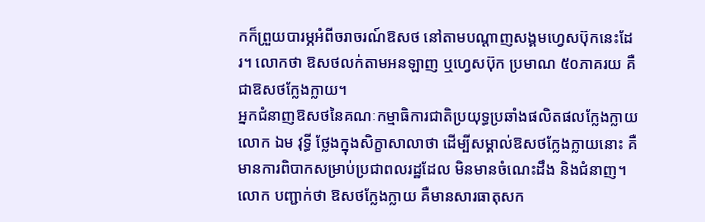កក៏ព្រួយបារម្ភអំពីចរាចរណ៍ឱសថ នៅតាមបណ្ដាញសង្គមហ្វេសប៊ុកនេះដែរ។ លោកថា ឱសថលក់តាមអនឡាញ ឬហ្វេសប៊ុក ប្រមាណ ៥០ភាគរយ គឺជាឱសថក្លែងក្លាយ។
អ្នកជំនាញឱសថនៃគណៈកម្មាធិការជាតិប្រយុទ្ធប្រឆាំងផលិតផលក្លែងក្លាយ លោក ឯម វុទ្ធី ថ្លែងក្នុងសិក្ខាសាលាថា ដើម្បីសម្គាល់ឱសថក្លែងក្លាយនោះ គឺមានការពិបាកសម្រាប់ប្រជាពលរដ្ឋដែល មិនមានចំណេះដឹង និងជំនាញ។ លោក បញ្ជាក់ថា ឱសថក្លែងក្លាយ គឺមានសារធាតុសក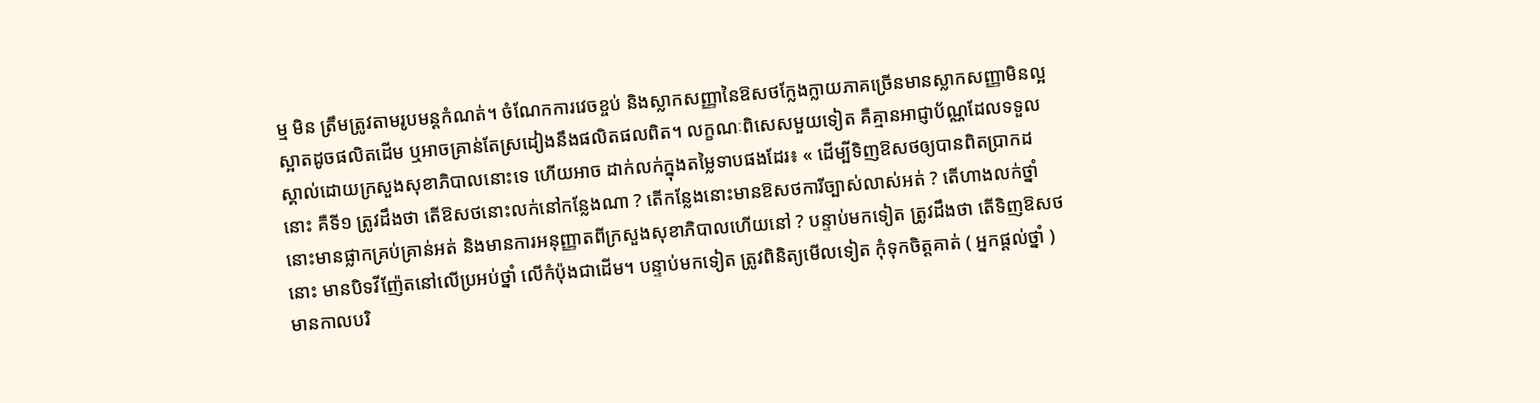ម្ម មិន ត្រឹមត្រូវតាមរូបមន្តកំណត់។ ចំណែកការវេចខ្ចប់ និងស្លាកសញ្ញានៃឱសថក្លែងក្លាយភាគច្រើនមានស្លាកសញ្ញាមិនល្អស្អាតដូចផលិតដើម ឬអាចគ្រាន់តែស្រដៀងនឹងផលិតផលពិត។ លក្ខណៈពិសេសមួយទៀត គឺគ្មានអាជ្ញាប័ណ្ណដែលទទួលស្គាល់ដោយក្រសួងសុខាភិបាលនោះទេ ហើយអាច ដាក់លក់ក្នុងតម្លៃទាបផងដែរ៖ « ដើម្បីទិញឱសថឲ្យបានពិតប្រាកដនោះ គឺទី១ ត្រូវដឹងថា តើឱសថនោះលក់នៅកន្លែងណា ? តើកន្លែងនោះមានឱសថការីច្បាស់លាស់អត់ ? តើហាងលក់ថ្នាំនោះមានផ្លាកគ្រប់គ្រាន់អត់ និងមានការអនុញ្ញាតពីក្រសួងសុខាភិបាលហើយនៅ ? បន្ទាប់មកទៀត ត្រូវដឹងថា តើទិញឱសថនោះ មានបិទវីញ៉ែតនៅលើប្រអប់ថ្នាំ លើកំប៉ុងជាដើម។ បន្ទាប់មកទៀត ត្រូវពិនិត្យមើលទៀត កុំទុកចិត្តគាត់ ( អ្នកផ្ដល់ថ្នាំ ) មានកាលបរិ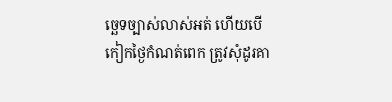ច្ឆេទច្បាស់លាស់អត់ ហើយបើកៀកថ្ងៃកំណត់ពេក ត្រូវសុំដូរគា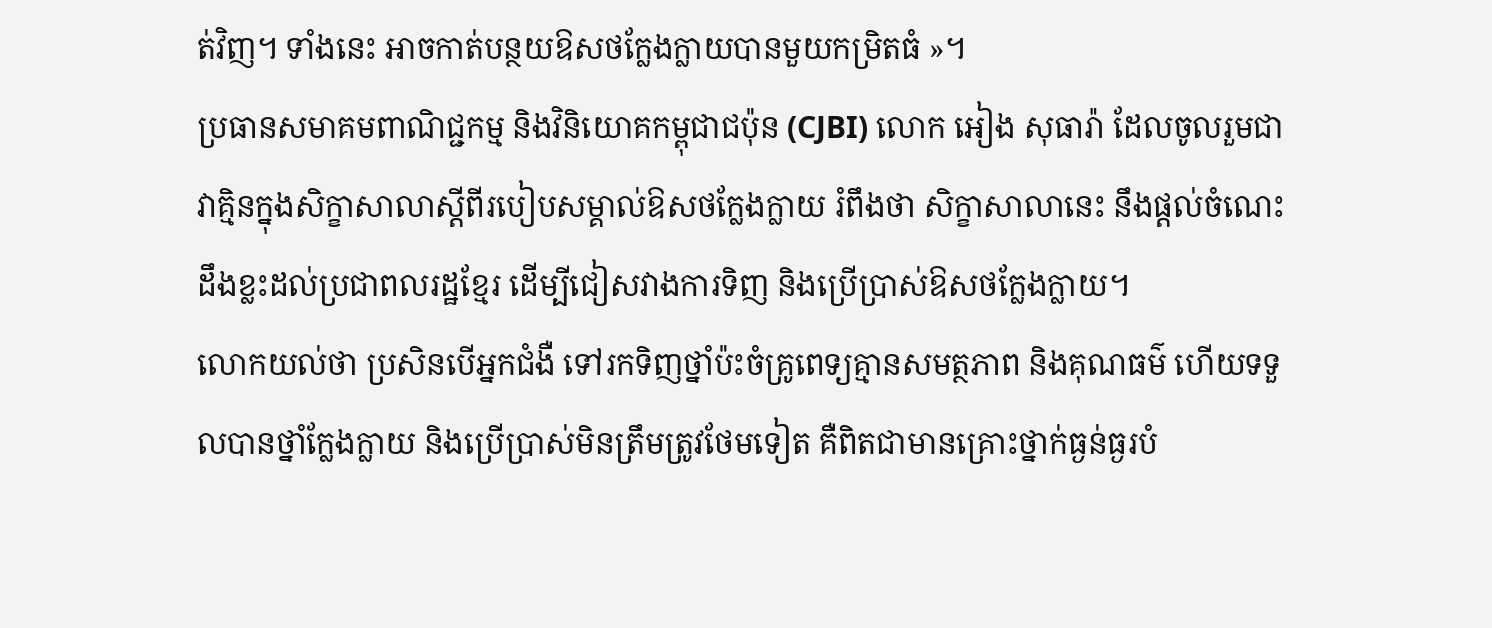ត់វិញ។ ទាំងនេះ អាចកាត់បន្ថយឱសថក្លែងក្លាយបានមួយកម្រិតធំ »។
ប្រធានសមាគមពាណិជ្ជកម្ម និងវិនិយោគកម្ពុជាជប៉ុន (CJBI) លោក អៀង សុធារ៉ា ដែលចូលរួមជា វាគ្មិនក្នុងសិក្ខាសាលាស្តីពីរបៀបសម្គាល់ឱសថក្លែងក្លាយ រំពឹងថា សិក្ខាសាលានេះ នឹងផ្តល់ចំណេះ ដឹងខ្លះដល់ប្រជាពលរដ្ឋខ្មែរ ដើម្បីជៀសវាងការទិញ និងប្រើប្រាស់ឱសថក្លែងក្លាយ។
លោកយល់ថា ប្រសិនបើអ្នកជំងឺ ទៅរកទិញថ្នាំប៉ះចំគ្រូពេទ្យគ្មានសមត្ថភាព និងគុណធម៌ ហើយទទួលបានថ្នាំក្លែងក្លាយ និងប្រើប្រាស់មិនត្រឹមត្រូវថែមទៀត គឺពិតជាមានគ្រោះថ្នាក់ធ្ងន់ធ្ងរបំ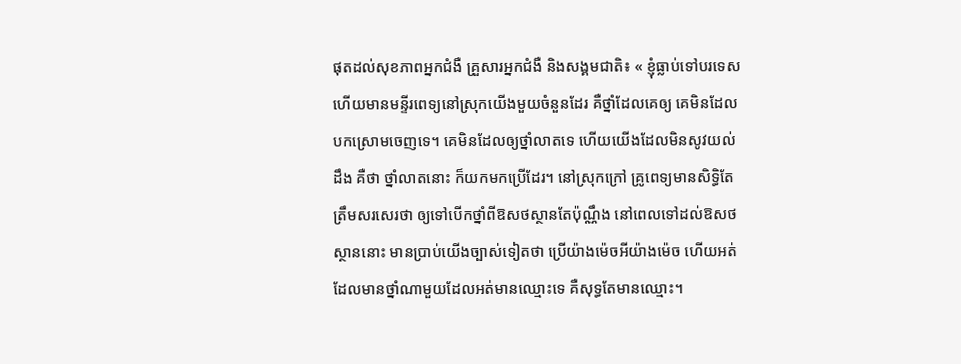ផុតដល់សុខភាពអ្នកជំងឺ គ្រួសារអ្នកជំងឺ និងសង្គមជាតិ៖ « ខ្ញុំធ្លាប់ទៅបរទេស ហើយមានមន្ទីរពេទ្យនៅស្រុកយើងមួយចំនួនដែរ គឺថ្នាំដែលគេឲ្យ គេមិនដែលបកស្រោមចេញទេ។ គេមិនដែលឲ្យថ្នាំលាតទេ ហើយយើងដែលមិនសូវយល់ដឹង គឺថា ថ្នាំលាតនោះ ក៏យកមកប្រើដែរ។ នៅស្រុកក្រៅ គ្រូពេទ្យមានសិទ្ធិតែត្រឹមសរសេរថា ឲ្យទៅបើកថ្នាំពីឱសថស្ថានតែប៉ុណ្ណឹង នៅពេលទៅដល់ឱសថស្ថាននោះ មានប្រាប់យើងច្បាស់ទៀតថា ប្រើយ៉ាងម៉េចអីយ៉ាងម៉េច ហើយអត់ដែលមានថ្នាំណាមួយដែលអត់មានឈ្មោះទេ គឺសុទ្ធតែមានឈ្មោះ។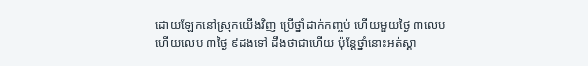ដោយឡែកនៅស្រុកយើងវិញ ប្រើថ្នាំដាក់កញ្ចប់ ហើយមួយថ្ងៃ ៣លេប ហើយលេប ៣ថ្ងៃ ៩ដងទៅ ដឹងថាជាហើយ ប៉ុន្តែថ្នាំនោះអត់ស្គា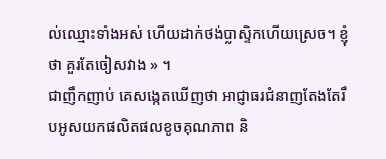ល់ឈ្មោះទាំងអស់ ហើយដាក់ថង់ប្លាស្ទិកហើយស្រេច។ ខ្ញុំថា គួរតែចៀសវាង » ។
ជាញឹកញាប់ គេសង្កេតឃើញថា អាជ្ញាធរជំនាញតែងតែរឹបអូសយកផលិតផលខូចគុណភាព និ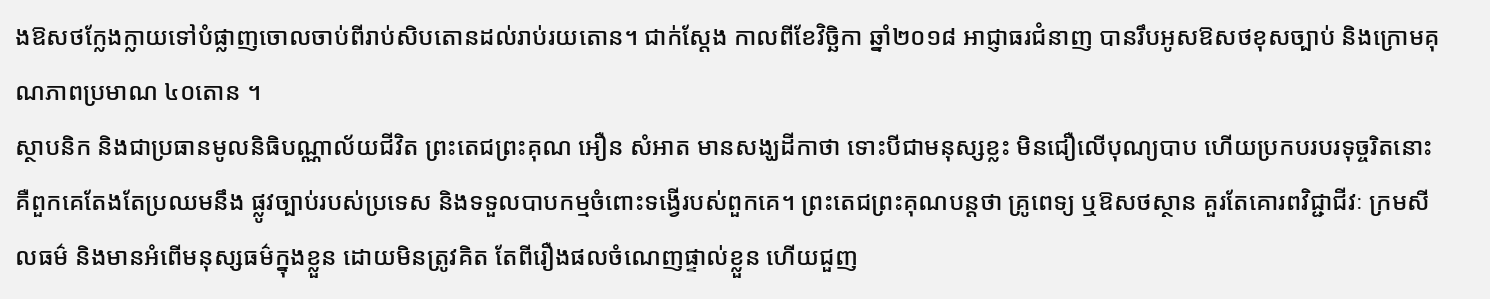ងឱសថក្លែងក្លាយទៅបំផ្លាញចោលចាប់ពីរាប់សិបតោនដល់រាប់រយតោន។ ជាក់ស្ដែង កាលពីខែវិច្ឆិកា ឆ្នាំ២០១៨ អាជ្ញាធរជំនាញ បានរឹបអូសឱសថខុសច្បាប់ និងក្រោមគុណភាពប្រមាណ ៤០តោន ។
ស្ថាបនិក និងជាប្រធានមូលនិធិបណ្ណាល័យជីវិត ព្រះតេជព្រះគុណ អឿន សំអាត មានសង្ឃដីកាថា ទោះបីជាមនុស្សខ្លះ មិនជឿលើបុណ្យបាប ហើយប្រកបរបរទុច្ចរិតនោះ គឺពួកគេតែងតែប្រឈមនឹង ផ្លូវច្បាប់របស់ប្រទេស និងទទួលបាបកម្មចំពោះទង្វើរបស់ពួកគេ។ ព្រះតេជព្រះគុណបន្តថា គ្រូពេទ្យ ឬឱសថស្ថាន គួរតែគោរពវិជ្ជាជីវៈ ក្រមសីលធម៌ និងមានអំពើមនុស្សធម៌ក្នុងខ្លួន ដោយមិនត្រូវគិត តែពីរឿងផលចំណេញផ្ទាល់ខ្លួន ហើយជួញ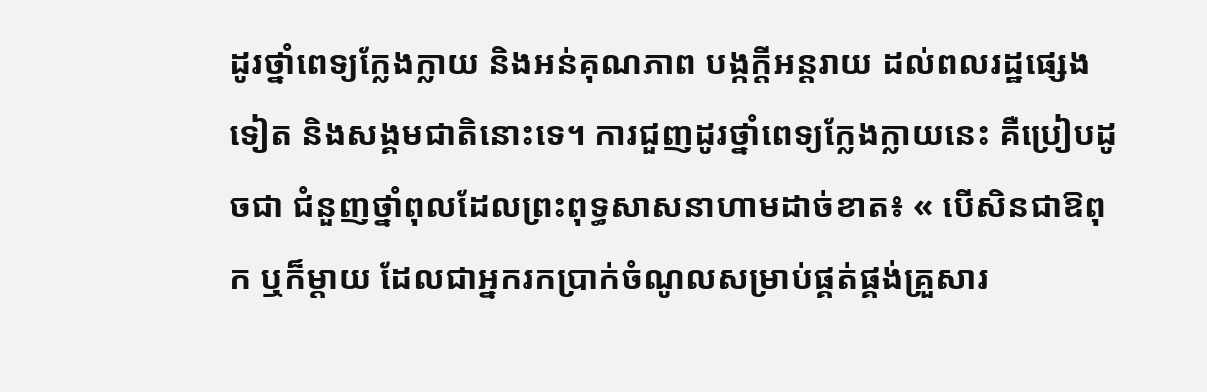ដូរថ្នាំពេទ្យក្លែងក្លាយ និងអន់គុណភាព បង្កក្ដីអន្តរាយ ដល់ពលរដ្ឋផ្សេងទៀត និងសង្គមជាតិនោះទេ។ ការជួញដូរថ្នាំពេទ្យក្លែងក្លាយនេះ គឺប្រៀបដូចជា ជំនួញថ្នាំពុលដែលព្រះពុទ្ធសាសនាហាមដាច់ខាត៖ « បើសិនជាឱពុក ឬក៏ម្តាយ ដែលជាអ្នករកប្រាក់ចំណូលសម្រាប់ផ្គត់ផ្គង់គ្រួសារ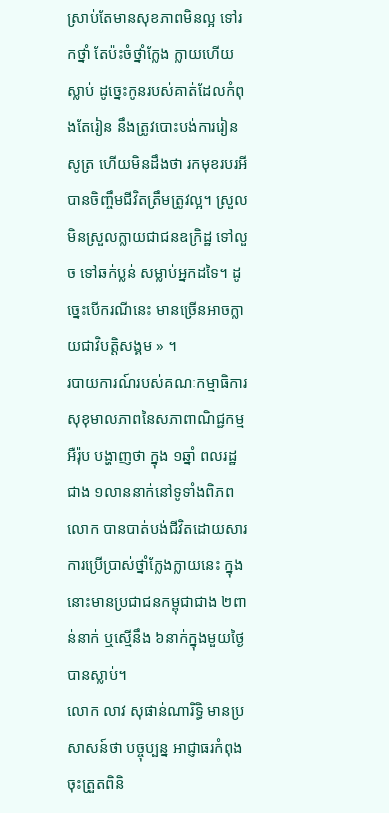ស្រាប់តែមានសុខភាពមិនល្អ ទៅរកថ្នាំ តែប៉ះចំថ្នាំក្លែង ក្លាយហើយស្លាប់ ដូច្នេះកូនរបស់គាត់ដែលកំពុងតែរៀន នឹងត្រូវបោះបង់ការរៀនសូត្រ ហើយមិនដឹងថា រកមុខរបរអីបានចិញ្ចឹមជីវិតត្រឹមត្រូវល្អ។ ស្រួលមិនស្រួលក្លាយជាជនឧក្រិដ្ឋ ទៅលួច ទៅឆក់ប្លន់ សម្លាប់អ្នកដទៃ។ ដូច្នេះបើករណីនេះ មានច្រើនអាចក្លាយជាវិបត្តិសង្គម » ។
របាយការណ៍របស់គណៈកម្មាធិការសុខុមាលភាពនៃសភាពាណិជ្ជកម្មអឺរ៉ុប បង្ហាញថា ក្នុង ១ឆ្នាំ ពលរដ្ឋជាង ១លាននាក់នៅទូទាំងពិភពលោក បានបាត់បង់ជីវិតដោយសារការប្រើប្រាស់ថ្នាំក្លែងក្លាយនេះ ក្នុងនោះមានប្រជាជនកម្ពុជាជាង ២ពាន់នាក់ ឬស្មើនឹង ៦នាក់ក្នុងមួយថ្ងៃបានស្លាប់។
លោក លាវ សុផាន់ណារិទ្ធិ មានប្រសាសន៍ថា បច្ចុប្បន្ន អាជ្ញាធរកំពុងចុះត្រួតពិនិ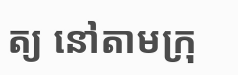ត្យ នៅតាមក្រុ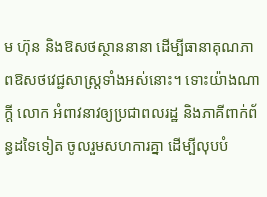ម ហ៊ុន និងឱសថស្ថាននានា ដើម្បីធានាគុណភាពឱសថវេជ្ជសាស្ត្រទាំងអស់នោះ។ ទោះយ៉ាងណាក្តី លោក អំពាវនាវឲ្យប្រជាពលរដ្ឋ និងភាគីពាក់ព័ន្ធដទៃទៀត ចូលរួមសហការគ្នា ដើម្បីលុបបំ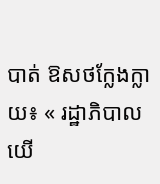បាត់ ឱសថក្លែងក្លាយ៖ « រដ្ឋាភិបាលយើ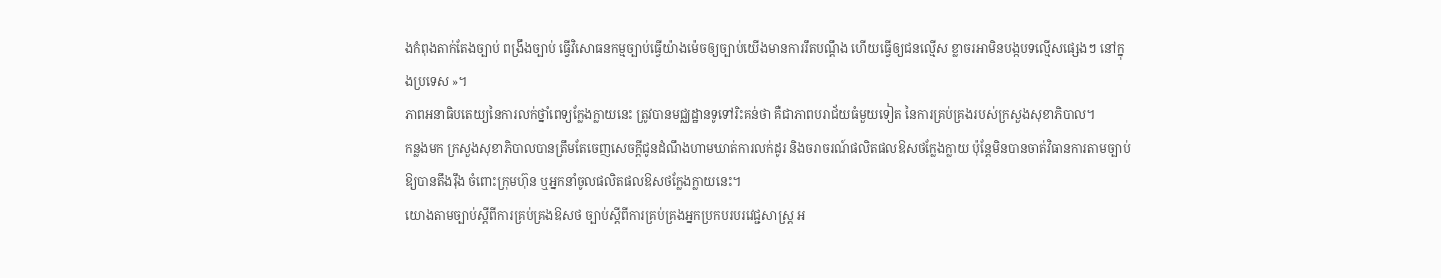ងកំពុងតាក់តែងច្បាប់ ពង្រឹងច្បាប់ ធ្វើវិសោធនកម្មច្បាប់ធ្វើយ៉ាងម៉េចឲ្យច្បាប់យើងមានការរឹតបណ្ដឹង ហើយធ្វើឲ្យជនល្មើស ខ្លាចរអាមិនបង្កបទល្មើសផ្សេងៗ នៅក្នុងប្រទេស »។
ភាពអនាធិបតេយ្យនៃការលក់ថ្នាំពេទ្យក្លែងក្លាយនេះ ត្រូវបានមជ្ឈដ្ឋានទូទៅរិះគន់ថា គឺជាភាពបរាជ័យធំមួយទៀត នៃការគ្រប់គ្រងរបស់ក្រសួងសុខាភិបាល។
កន្លងមក ក្រសួងសុខាភិបាលបានត្រឹមតែចេញសេចក្ដីជូនដំណឹងហាមឃាត់ការលក់ដូរ និងចរាចរណ៍ផលិតផលឱសថក្លែងក្លាយ ប៉ុន្តែមិនបានចាត់វិធានការតាមច្បាប់ឱ្យបានតឹងរ៉ឹង ចំពោះក្រុមហ៊ុន ឬអ្នកនាំចូលផលិតផលឱសថក្លែងក្លាយនេះ។
យោងតាមច្បាប់ស្ដីពីការគ្រប់គ្រងឱសថ ច្បាប់ស្ដីពីការគ្រប់គ្រងអ្នកប្រកបរបរវេជ្ជសាស្ត្រ អ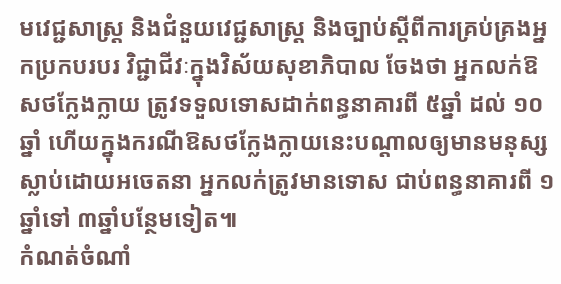មវេជ្ជសាស្ត្រ និងជំនួយវេជ្ជសាស្ត្រ និងច្បាប់ស្ដីពីការគ្រប់គ្រងអ្នកប្រកបរបរ វិជ្ជាជីវៈក្នុងវិស័យសុខាភិបាល ចែងថា អ្នកលក់ឱសថក្លែងក្លាយ ត្រូវទទួលទោសដាក់ពន្ធនាគារពី ៥ឆ្នាំ ដល់ ១០ឆ្នាំ ហើយក្នុងករណីឱសថក្លែងក្លាយនេះបណ្ដាលឲ្យមានមនុស្សស្លាប់ដោយអចេតនា អ្នកលក់ត្រូវមានទោស ជាប់ពន្ធនាគារពី ១ឆ្នាំទៅ ៣ឆ្នាំបន្ថែមទៀត៕
កំណត់ចំណាំ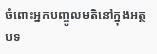ចំពោះអ្នកបញ្ចូលមតិនៅក្នុងអត្ថបទ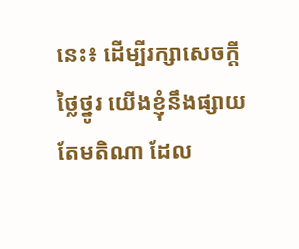នេះ៖ ដើម្បីរក្សាសេចក្ដីថ្លៃថ្នូរ យើងខ្ញុំនឹងផ្សាយតែមតិណា ដែល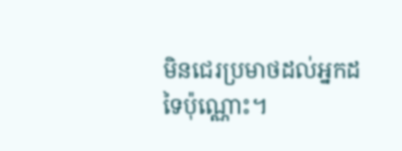មិនជេរប្រមាថដល់អ្នកដទៃប៉ុណ្ណោះ។